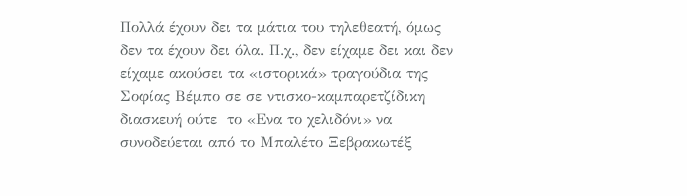Πολλά έχουν δει τα μάτια του τηλεθεατή, όμως δεν τα έχουν δει όλα. Π.χ., δεν είχαμε δει και δεν είχαμε ακούσει τα «ιστορικά» τραγούδια της Σοφίας Βέμπο σε σε ντισκο-καμπαρετζίδικη διασκευή ούτε  το «Ενα το χελιδόνι» να συνοδεύεται από το Μπαλέτο Ξεβρακωτέξ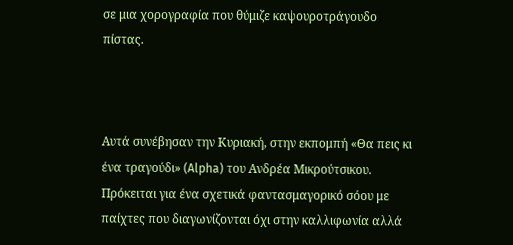σε μια χορογραφία που θύμιζε καψουροτράγουδο πίστας.



Αυτά συνέβησαν την Κυριακή, στην εκπομπή «Θα πεις κι ένα τραγούδι» (Alpha) του Ανδρέα Μικρούτσικου. Πρόκειται για ένα σχετικά φαντασμαγορικό σόου με παίχτες που διαγωνίζονται όχι στην καλλιφωνία αλλά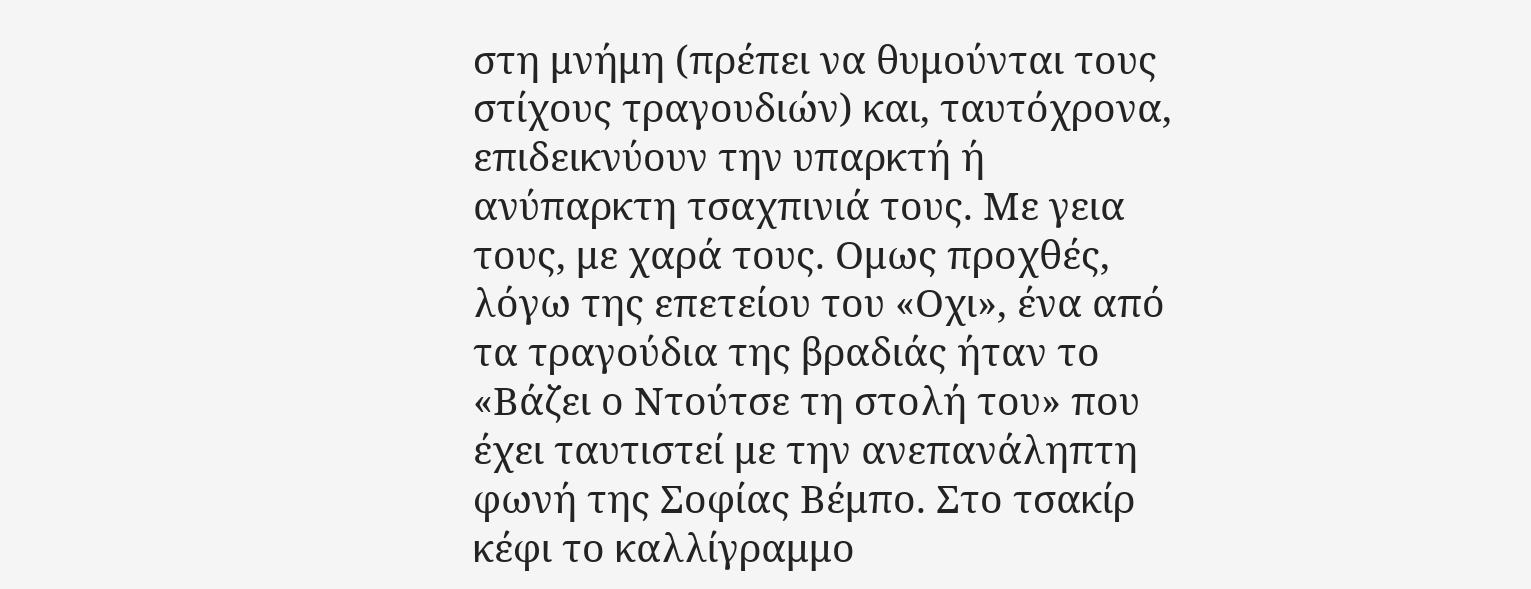στη μνήμη (πρέπει να θυμούνται τους στίχους τραγουδιών) και, ταυτόχρονα, επιδεικνύουν την υπαρκτή ή ανύπαρκτη τσαχπινιά τους. Με γεια τους, με χαρά τους. Ομως προχθές, λόγω της επετείου του «Οχι», ένα από τα τραγούδια της βραδιάς ήταν το «Βάζει ο Ντούτσε τη στολή του» που έχει ταυτιστεί με την ανεπανάληπτη φωνή της Σοφίας Βέμπο. Στο τσακίρ κέφι το καλλίγραμμο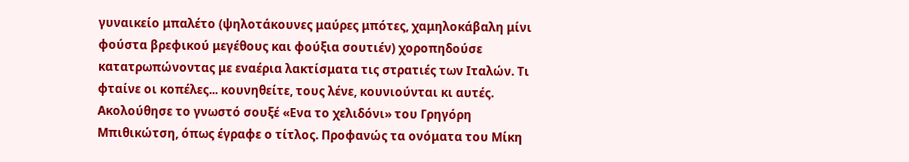γυναικείο μπαλέτο (ψηλοτάκουνες μαύρες μπότες, χαμηλοκάβαλη μίνι φούστα βρεφικού μεγέθους και φούξια σουτιέν) χοροπηδούσε κατατρωπώνοντας με εναέρια λακτίσματα τις στρατιές των Ιταλών. Τι φταίνε οι κοπέλες... κουνηθείτε, τους λένε, κουνιούνται κι αυτές.
Ακολούθησε το γνωστό σουξέ «Ενα το χελιδόνι» του Γρηγόρη Μπιθικώτση, όπως έγραφε ο τίτλος. Προφανώς τα ονόματα του Μίκη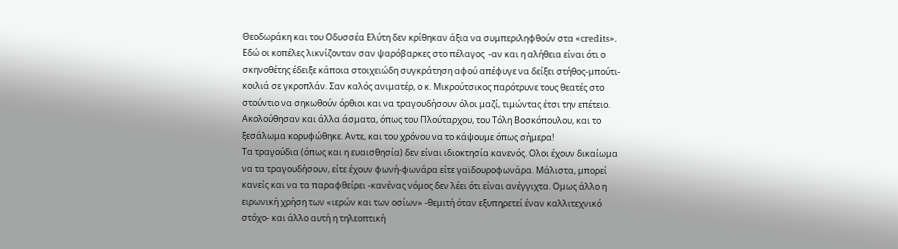Θεοδωράκη και του Οδυσσέα Ελύτη δεν κρίθηκαν άξια να συμπεριληφθούν στα «credits». Εδώ οι κοπέλες λικνίζονταν σαν ψαρόβαρκες στο πέλαγος  -αν και η αλήθεια είναι ότι ο σκηνοθέτης έδειξε κάποια στοιχειώδη συγκράτηση αφού απέφυγε να δείξει στήθος-μπούτι-κοιλιά σε γκροπλάν. Σαν καλός ανιματέρ, ο κ. Μικρούτσικος παρότρυνε τους θεατές στο στούντιο να σηκωθούν όρθιοι και να τραγουδήσουν όλοι μαζί, τιμώντας έτσι την επέτειο.
Ακολούθησαν και άλλα άσματα, όπως του Πλούταρχου, του Τόλη Βοσκόπουλου, και το ξεσάλωμα κορυφώθηκε. Αντε, και του χρόνου να το κάψουμε όπως σήμερα!
Τα τραγούδια (όπως και η ευαισθησία) δεν είναι ιδιοκτησία κανενός. Ολοι έχουν δικαίωμα να τα τραγουδήσουν, είτε έχουν φωνή-φωνάρα είτε γαϊδουροφωνάρα. Μάλιστα, μπορεί κανείς και να τα παραφθείρει -κανένας νόμος δεν λέει ότι είναι ανέγγιχτα. Ομως άλλο η ειρωνική χρήση των «ιερών και των οσίων» -θεμιτή όταν εξυπηρετεί έναν καλλιτεχνικό στόχο- και άλλο αυτή η τηλεοπτική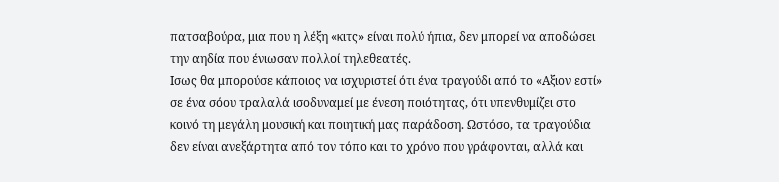πατσαβούρα, μια που η λέξη «κιτς» είναι πολύ ήπια, δεν μπορεί να αποδώσει την αηδία που ένιωσαν πολλοί τηλεθεατές.
Ισως θα μπορούσε κάποιος να ισχυριστεί ότι ένα τραγούδι από το «Αξιον εστί» σε ένα σόου τραλαλά ισοδυναμεί με ένεση ποιότητας, ότι υπενθυμίζει στο κοινό τη μεγάλη μουσική και ποιητική μας παράδοση. Ωστόσο, τα τραγούδια δεν είναι ανεξάρτητα από τον τόπο και το χρόνο που γράφονται, αλλά και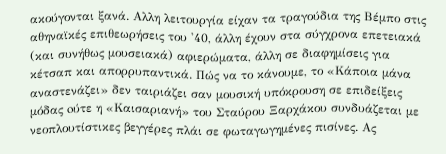ακούγονται ξανά. Αλλη λειτουργία είχαν τα τραγούδια της Βέμπο στις αθηναϊκές επιθεωρήσεις του '40, άλλη έχουν στα σύγχρονα επετειακά (και συνήθως μουσειακά) αφιερώματα, άλλη σε διαφημίσεις για κέτσαπ και απορρυπαντικά. Πώς να το κάνουμε, το «Κάποια μάνα αναστενάζει» δεν ταιριάζει σαν μουσική υπόκρουση σε επιδείξεις μόδας oύτε η «Καισαριανή» του Σταύρου Ξαρχάκου συνδυάζεται με νεοπλουτίστικες βεγγέρες πλάι σε φωταγωγημένες πισίνες. Ας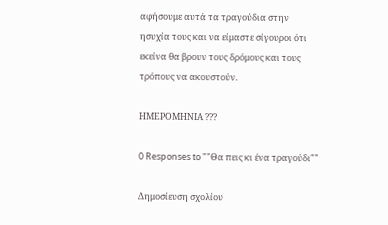αφήσουμε αυτά τα τραγούδια στην ησυχία τους και να είμαστε σίγουροι ότι εκείνα θα βρουν τους δρόμους και τους τρόπους να ακουστούν.

ΗΜΕΡΟΜΗΝΙΑ ???

0 Responses to ""Θα πεις κι ένα τραγούδι""

Δημοσίευση σχολίου